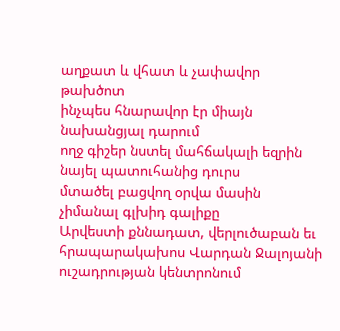աղքատ և վհատ և չափավոր թախծոտ
ինչպես հնարավոր էր միայն նախանցյալ դարում
ողջ գիշեր նստել մահճակալի եզրին
նայել պատուհանից դուրս
մտածել բացվող օրվա մասին
չիմանալ գլխիդ գալիքը
Արվեստի քննադատ, վերլուծաբան եւ հրապարակախոս Վարդան Ջալոյանի ուշադրության կենտրոնում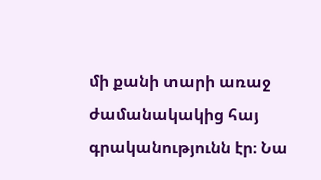մի քանի տարի առաջ ժամանակակից հայ գրականությունն էր։ Նա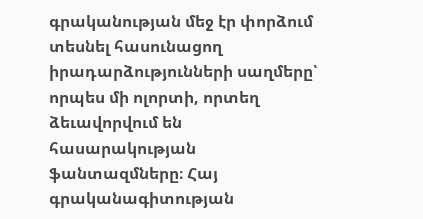գրականության մեջ էր փորձում տեսնել հասունացող իրադարձությունների սաղմերը՝ որպես մի ոլորտի, որտեղ ձեւավորվում են հասարակության ֆանտազմները։ Հայ գրականագիտության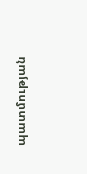պատմության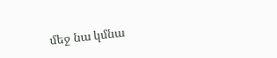մեջ նա կմնա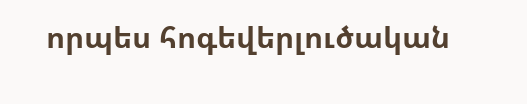որպես հոգեվերլուծական